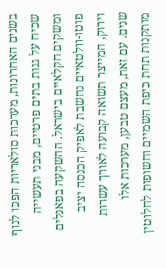בשנים האחרונות, מערכות סולאריות הפכו לנוף שכיח על גגות בתים פרטיים, מבני תעשייה ומשקים חקלאיים בישראל. ההשקעה בפאנלים פוטו-וולטאיים נחשבת לאפיק הכנסה יציב וירוק, המייצר תשואה קבועה לאורך עשרות שנים. עם זאת, מעצם טבען, מערכות אלו מותקנות תחת כיפת השמיים וחשופות לחלוטין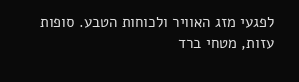לפגעי מזג האוויר ולכוחות הטבע. סופות עזות, מטחי ברד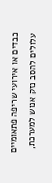כבדים או אירועי שריפה פתאומיים עלולים להסב נזק אנוש למערכת,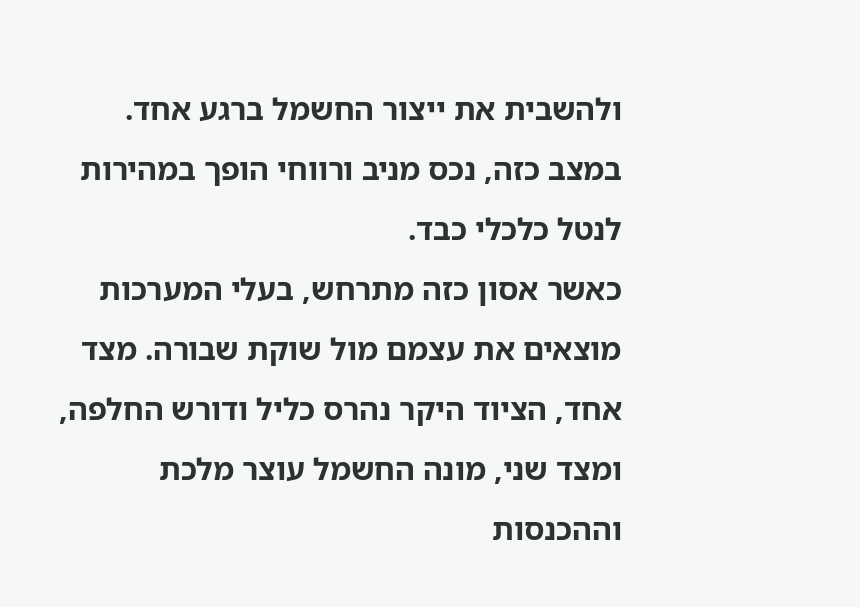ולהשבית את ייצור החשמל ברגע אחד. במצב כזה, נכס מניב ורווחי הופך במהירות לנטל כלכלי כבד.
כאשר אסון כזה מתרחש, בעלי המערכות מוצאים את עצמם מול שוקת שבורה. מצד אחד, הציוד היקר נהרס כליל ודורש החלפה, ומצד שני, מונה החשמל עוצר מלכת וההכנסות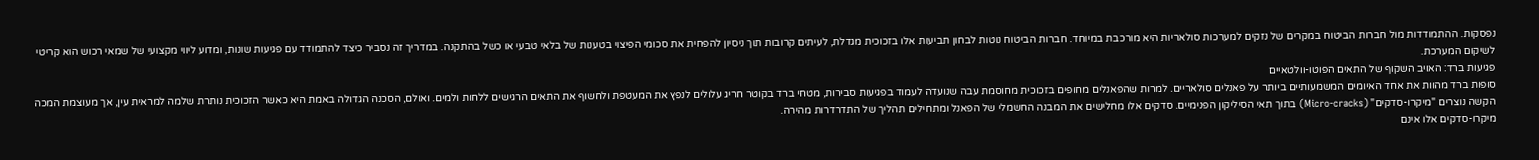נפסקות. ההתמודדות מול חברות הביטוח במקרים של נזקים למערכות סולאריות היא מורכבת במיוחד. חברות הביטוח נוטות לבחון תביעות אלו בזכוכית מגדלת, לעיתים קרובות תוך ניסיון להפחית את סכומי הפיצוי בטענות של בלאי טבעי או כשל בהתקנה. במדריך זה נסביר כיצד להתמודד עם פגיעות שונות, ומדוע ליווי מקצועי של שמאי רכוש הוא קריטי לשיקום המערכת.
פגיעות ברד: האויב השקוף של התאים הפוטו-וולטאיים
סופות ברד מהוות את אחד האיומים המשמעותיים ביותר על פאנלים סולאריים. למרות שהפאנלים מחופים בזכוכית מחוסמת עבה שנועדה לעמוד בפגיעות סבירות, מטחי ברד בקוטר חריג עלולים לנפץ את המעטפת ולחשוף את התאים הרגישים ללחות ולמים. ואולם, הסכנה הגדולה באמת היא כאשר הזכוכית נותרת שלמה למראית עין, אך מעוצמת המכה הקשה נוצרים "מיקרו-סדקים" (Micro-cracks) בתוך תאי הסיליקון הפנימיים. סדקים אלו מחלישים את המבנה החשמלי של הפאנל ומתחילים תהליך של התדרדרות מהירה.
מיקרו-סדקים אלו אינם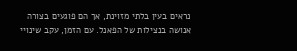נראים בעין בלתי מזוינת, אך הם פוגעים בצורה אנושה בנצילות של הפאנל. עם הזמן, עקב שינויי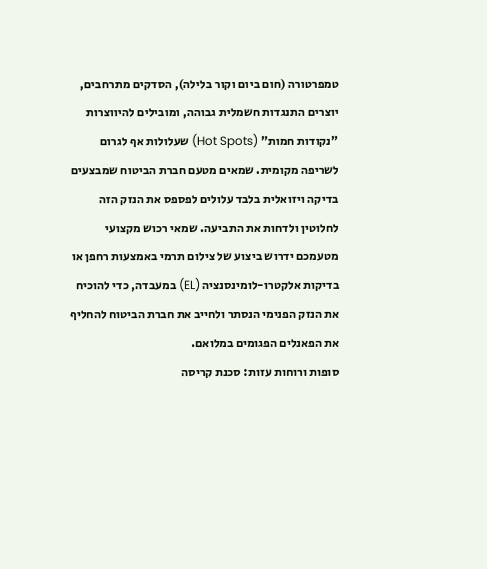טמפרטורה (חום ביום וקור בלילה), הסדקים מתרחבים, יוצרים התנגדות חשמלית גבוהה, ומובילים להיווצרות "נקודות חמות" (Hot Spots) שעלולות אף לגרום לשריפה מקומית. שמאים מטעם חברת הביטוח שמבצעים בדיקה ויזואלית בלבד עלולים לפספס את הנזק הזה לחלוטין ולדחות את התביעה. שמאי רכוש מקצועי מטעמכם ידרוש ביצוע של צילום תרמי באמצעות רחפן או בדיקות אלקטרו-לומינסנציה (EL) במעבדה, כדי להוכיח את הנזק הפנימי הנסתר ולחייב את חברת הביטוח להחליף את הפאנלים הפגומים במלואם.
סופות ורוחות עזות: סכנת קריסה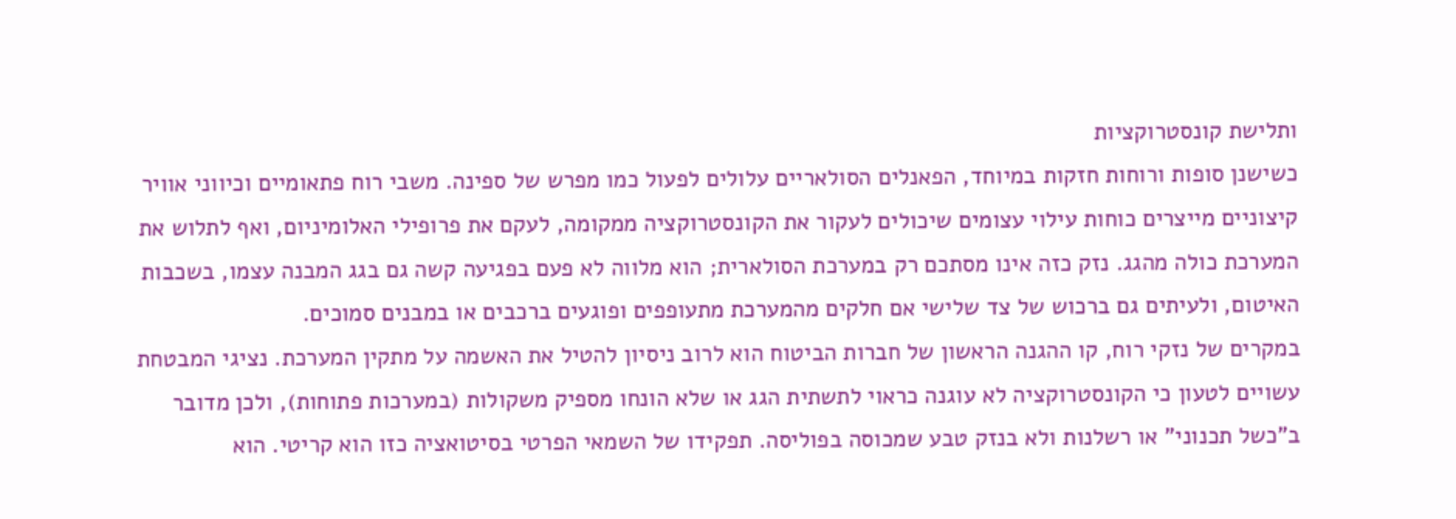ותלישת קונסטרוקציות
כשישנן סופות ורוחות חזקות במיוחד, הפאנלים הסולאריים עלולים לפעול כמו מפרש של ספינה. משבי רוח פתאומיים וכיווני אוויר קיצוניים מייצרים כוחות עילוי עצומים שיכולים לעקור את הקונסטרוקציה ממקומה, לעקם את פרופילי האלומיניום, ואף לתלוש את המערכת כולה מהגג. נזק כזה אינו מסתכם רק במערכת הסולארית; הוא מלווה לא פעם בפגיעה קשה גם בגג המבנה עצמו, בשכבות האיטום, ולעיתים גם ברכוש של צד שלישי אם חלקים מהמערכת מתעופפים ופוגעים ברכבים או במבנים סמוכים.
במקרים של נזקי רוח, קו ההגנה הראשון של חברות הביטוח הוא לרוב ניסיון להטיל את האשמה על מתקין המערכת. נציגי המבטחת עשויים לטעון כי הקונסטרוקציה לא עוגנה כראוי לתשתית הגג או שלא הונחו מספיק משקולות (במערכות פתוחות), ולכן מדובר ב"כשל תכנוני" או רשלנות ולא בנזק טבע שמכוסה בפוליסה. תפקידו של השמאי הפרטי בסיטואציה כזו הוא קריטי. הוא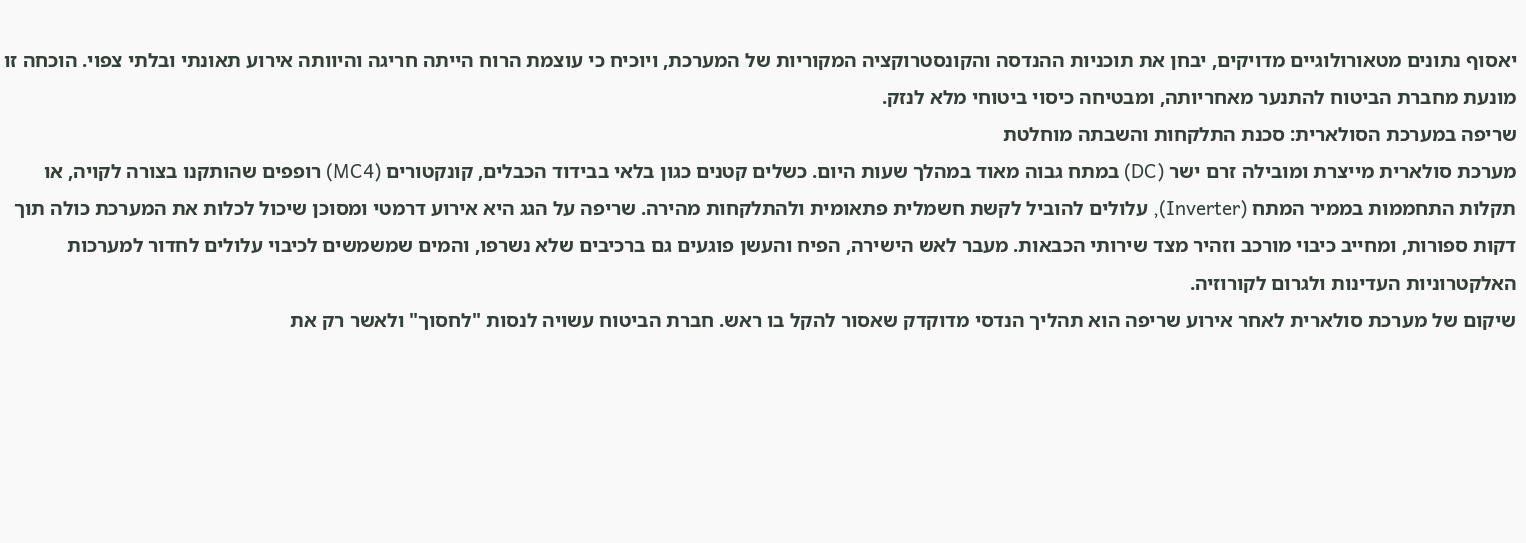יאסוף נתונים מטאורולוגיים מדויקים, יבחן את תוכניות ההנדסה והקונסטרוקציה המקוריות של המערכת, ויוכיח כי עוצמת הרוח הייתה חריגה והיוותה אירוע תאונתי ובלתי צפוי. הוכחה זו מונעת מחברת הביטוח להתנער מאחריותה, ומבטיחה כיסוי ביטוחי מלא לנזק.
שריפה במערכת הסולארית: סכנת התלקחות והשבתה מוחלטת
מערכת סולארית מייצרת ומובילה זרם ישר (DC) במתח גבוה מאוד במהלך שעות היום. כשלים קטנים כגון בלאי בבידוד הכבלים, קונקטורים (MC4) רופפים שהותקנו בצורה לקויה, או תקלות התחממות בממיר המתח (Inverter), עלולים להוביל לקשת חשמלית פתאומית ולהתלקחות מהירה. שריפה על הגג היא אירוע דרמטי ומסוכן שיכול לכלות את המערכת כולה תוך דקות ספורות, ומחייב כיבוי מורכב וזהיר מצד שירותי הכבאות. מעבר לאש הישירה, הפיח והעשן פוגעים גם ברכיבים שלא נשרפו, והמים שמשמשים לכיבוי עלולים לחדור למערכות האלקטרוניות העדינות ולגרום לקורוזיה.
שיקום של מערכת סולארית לאחר אירוע שריפה הוא תהליך הנדסי מדוקדק שאסור להקל בו ראש. חברת הביטוח עשויה לנסות "לחסוך" ולאשר רק את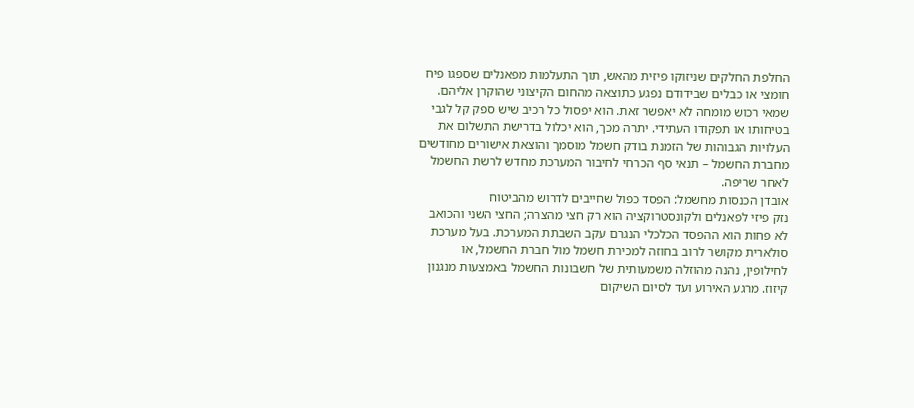החלפת החלקים שניזוקו פיזית מהאש, תוך התעלמות מפאנלים שספגו פיח חומצי או כבלים שבידודם נפגע כתוצאה מהחום הקיצוני שהוקרן אליהם. שמאי רכוש מומחה לא יאפשר זאת. הוא יפסול כל רכיב שיש ספק קל לגבי בטיחותו או תפקודו העתידי. יתרה מכך, הוא יכלול בדרישת התשלום את העלויות הגבוהות של הזמנת בודק חשמל מוסמך והוצאת אישורים מחודשים מחברת החשמל – תנאי סף הכרחי לחיבור המערכת מחדש לרשת החשמל לאחר שריפה.
אובדן הכנסות מחשמל: הפסד כפול שחייבים לדרוש מהביטוח
נזק פיזי לפאנלים ולקונסטרוקציה הוא רק חצי מהצרה; החצי השני והכואב לא פחות הוא ההפסד הכלכלי הנגרם עקב השבתת המערכת. בעל מערכת סולארית מקושר לרוב בחוזה למכירת חשמל מול חברת החשמל, או לחילופין, נהנה מהוזלה משמעותית של חשבונות החשמל באמצעות מנגנון קיזוז. מרגע האירוע ועד לסיום השיקום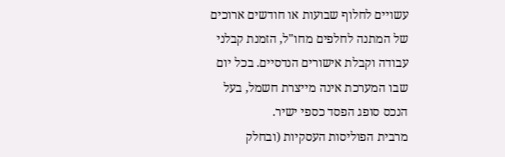עשויים לחלוף שבועות או חודשים ארוכים של המתנה לחלפים מחו"ל, הזמנת קבלני עבודה וקבלת אישורים הנדסיים. בכל יום שבו המערכת אינה מייצרת חשמל, בעל הנכס סופג הפסד כספי ישיר.
מרבית הפוליסות העסקיות (ובחלק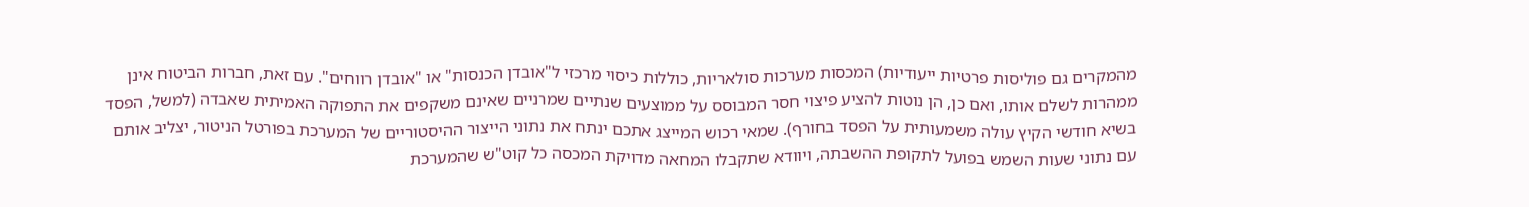מהמקרים גם פוליסות פרטיות ייעודיות) המכסות מערכות סולאריות, כוללות כיסוי מרכזי ל"אובדן הכנסות" או "אובדן רווחים". עם זאת, חברות הביטוח אינן ממהרות לשלם אותו, ואם כן, הן נוטות להציע פיצוי חסר המבוסס על ממוצעים שנתיים שמרניים שאינם משקפים את התפוקה האמיתית שאבדה (למשל, הפסד בשיא חודשי הקיץ עולה משמעותית על הפסד בחורף). שמאי רכוש המייצג אתכם ינתח את נתוני הייצור ההיסטוריים של המערכת בפורטל הניטור, יצליב אותם עם נתוני שעות השמש בפועל לתקופת ההשבתה, ויוודא שתקבלו המחאה מדויקת המכסה כל קוט"ש שהמערכת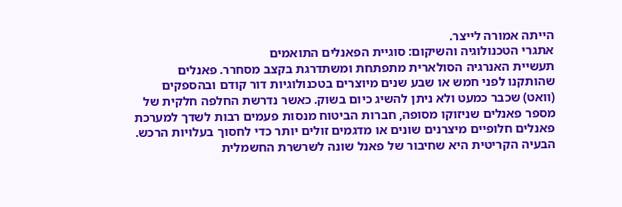הייתה אמורה לייצר.
אתגרי הטכנולוגיה והשיקום: סוגיית הפאנלים התואמים
תעשיית האנרגיה הסולארית מתפתחת ומשתדרגת בקצב מסחרר. פאנלים שהותקנו לפני חמש או שבע שנים מיוצרים בטכנולוגיות דור קודם ובהספקים (וואט) שכבר כמעט ולא ניתן להשיג כיום בשוק. כאשר נדרשת החלפה חלקית של מספר פאנלים שניזוקו מסופה, חברות הביטוח מנסות פעמים רבות לשדך למערכת פאנלים חלופיים מיצרנים שונים או מדגמים זולים יותר כדי לחסוך בעלויות הרכש. הבעיה הקריטית היא שחיבור של פאנל שונה לשרשרת החשמלית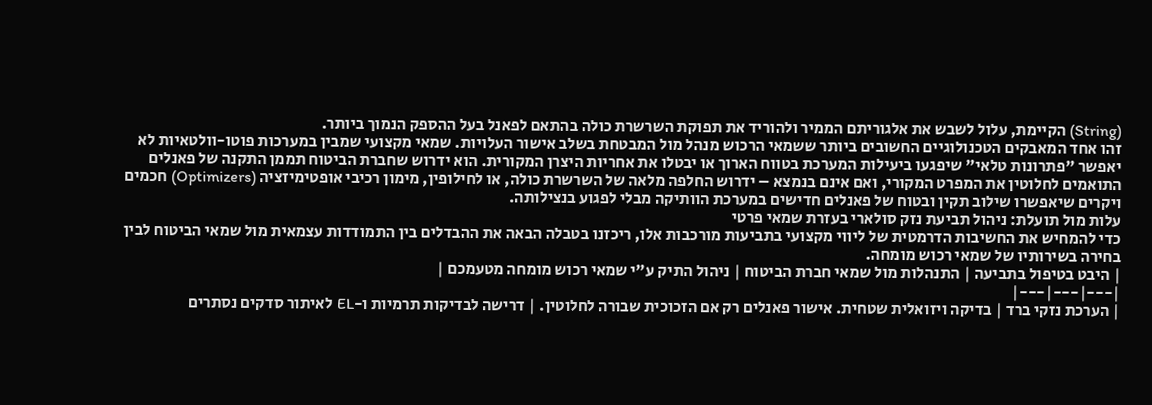(String) הקיימת, עלול לשבש את אלגוריתם הממיר ולהוריד את תפוקת השרשרת כולה בהתאם לפאנל בעל ההספק הנמוך ביותר.
זהו אחד המאבקים הטכנולוגיים החשובים ביותר ששמאי הרכוש מנהל מול המבטחת בשלב אישור העלויות. שמאי מקצועי שמבין במערכות פוטו-וולטאיות לא יאפשר "פתרונות טלאי" שיפגעו ביעילות המערכת בטווח הארוך או יבטלו את אחריות היצרן המקורית. הוא ידרוש שחברת הביטוח תממן התקנה של פאנלים התואמים לחלוטין את המפרט המקורי, ואם אינם בנמצא – ידרוש החלפה מלאה של השרשרת כולה, או לחילופין, מימון רכיבי אופטימיזציה (Optimizers) חכמים ויקרים שיאפשרו שילוב תקין ובטוח של פאנלים חדישים במערכת הוותיקה מבלי לפגוע בנצילותה.
עלות מול תועלת: ניהול תביעת נזק סולארי בעזרת שמאי פרטי
כדי להמחיש את החשיבות הדרמטית של ליווי מקצועי בתביעות מורכבות אלו, ריכזנו בטבלה הבאה את ההבדלים בין התמודדות עצמאית מול שמאי הביטוח לבין בחירה בשירותיו של שמאי רכוש מומחה.
| היבט בטיפול בתביעה | התנהלות מול שמאי חברת הביטוח | ניהול התיק ע"י שמאי רכוש מומחה מטעמכם |
|---|---|---|
| הערכת נזקי ברד | בדיקה ויזואלית שטחית. אישור פאנלים רק אם הזכוכית שבורה לחלוטין. | דרישה לבדיקות תרמיות ו-EL לאיתור סדקים נסתרים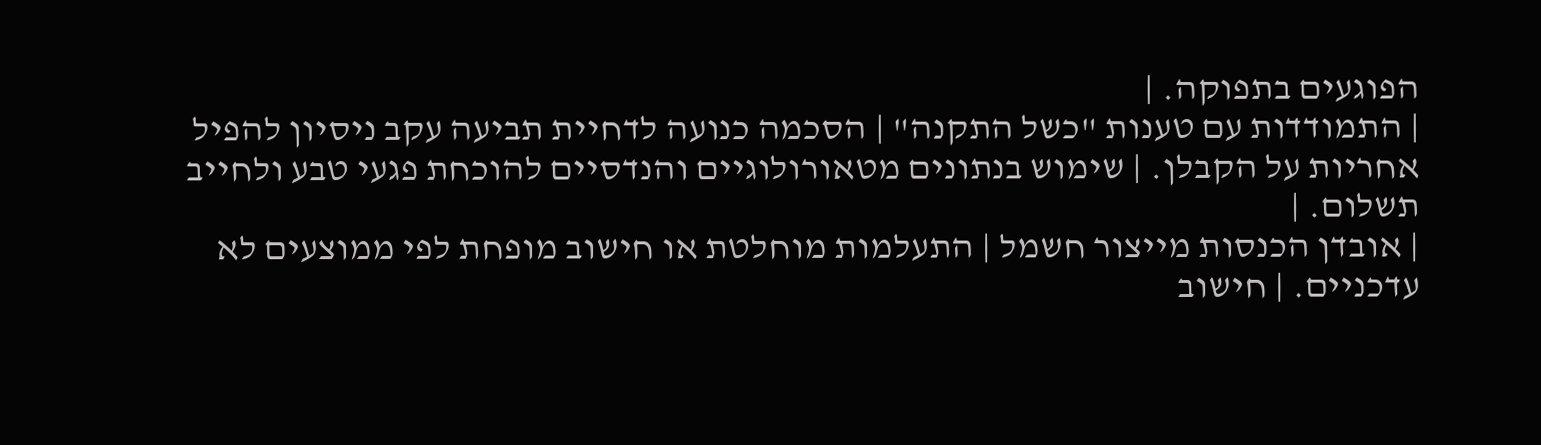הפוגעים בתפוקה. |
| התמודדות עם טענות "כשל התקנה" | הסכמה כנועה לדחיית תביעה עקב ניסיון להפיל אחריות על הקבלן. | שימוש בנתונים מטאורולוגיים והנדסיים להוכחת פגעי טבע ולחייב תשלום. |
| אובדן הכנסות מייצור חשמל | התעלמות מוחלטת או חישוב מופחת לפי ממוצעים לא עדכניים. | חישוב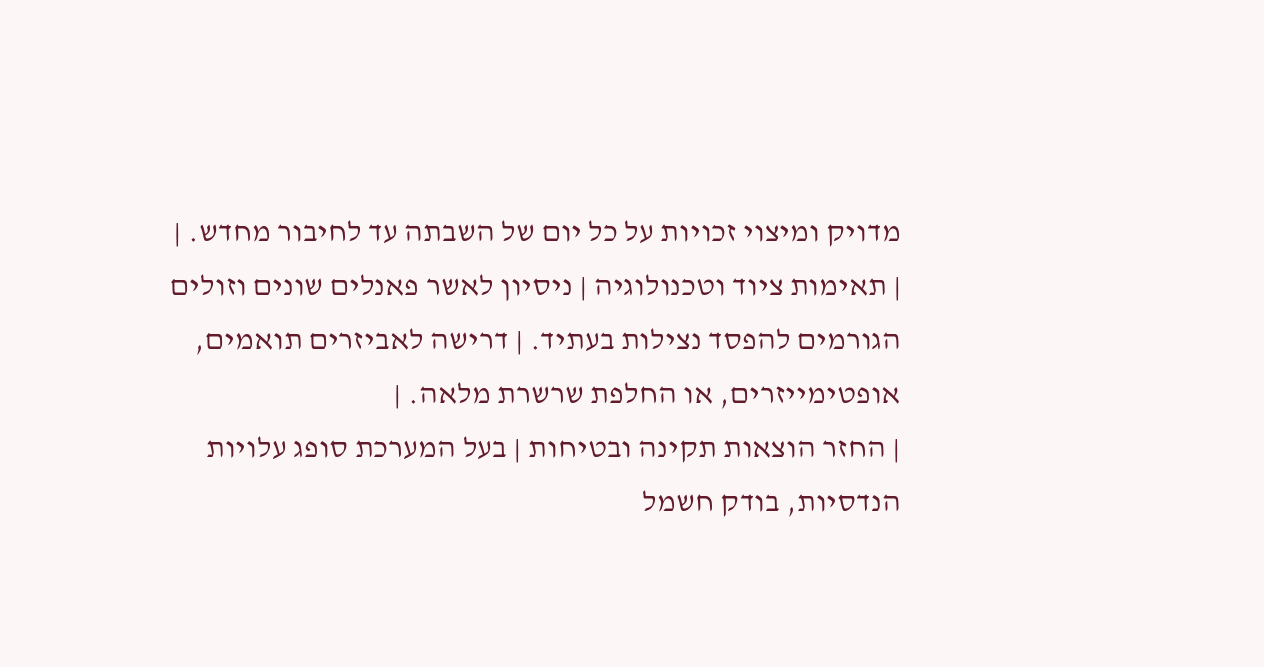מדויק ומיצוי זכויות על כל יום של השבתה עד לחיבור מחדש. |
| תאימות ציוד וטכנולוגיה | ניסיון לאשר פאנלים שונים וזולים הגורמים להפסד נצילות בעתיד. | דרישה לאביזרים תואמים, אופטימייזרים, או החלפת שרשרת מלאה. |
| החזר הוצאות תקינה ובטיחות | בעל המערכת סופג עלויות הנדסיות, בודק חשמל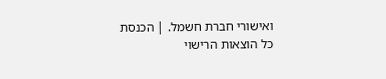ואישורי חברת חשמל. | הכנסת כל הוצאות הרישוי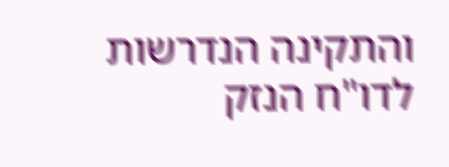והתקינה הנדרשות לדו"ח הנזק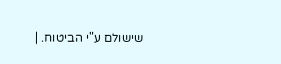שישולם ע"י הביטוח. |